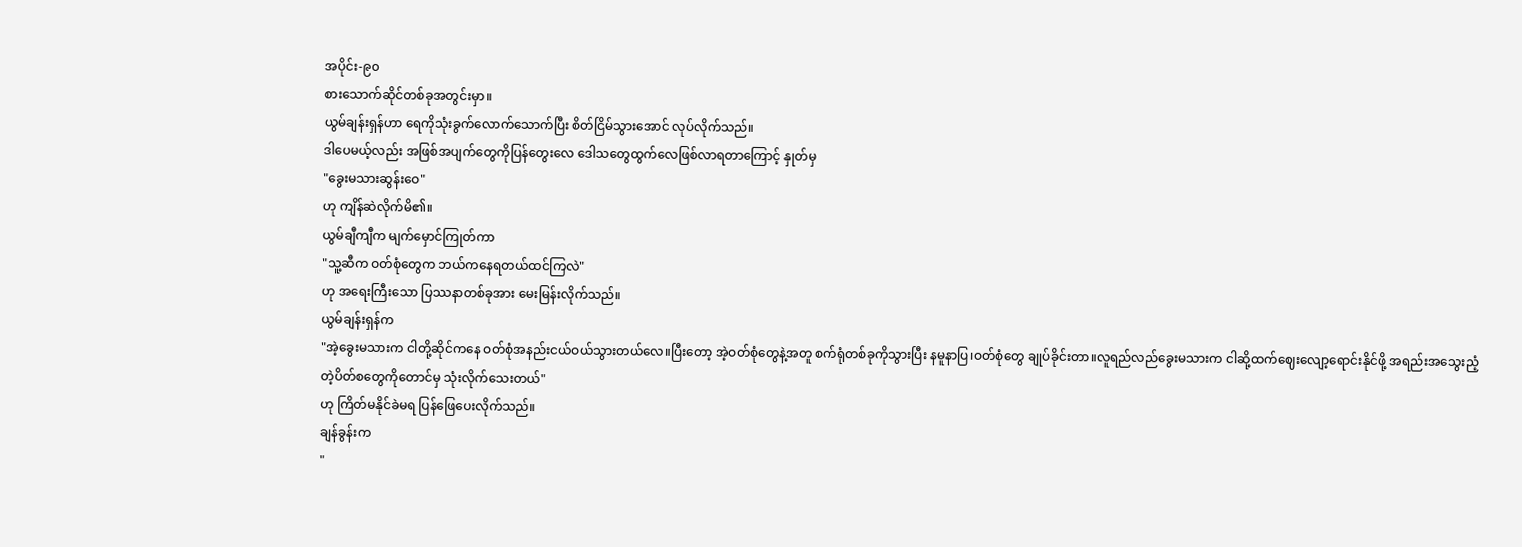အပိုင်း-၉၀
စားသောက်ဆိုင်တစ်ခုအတွင်းမှာ။
ယွမ်ချန်းရှန်ဟာ ရေကိုသုံးခွက်လောက်သောက်ပြီး စိတ်ငြိမ်သွားအောင် လုပ်လိုက်သည်။
ဒါပေမယ့်လည်း အဖြစ်အပျက်တွေကိုပြန်တွေးလေ ဒေါသတွေထွက်လေဖြစ်လာရတာကြောင့် နှုတ်မှ
"ခွေးမသားဆွန်းဝေ"
ဟု ကျိန်ဆဲလိုက်မိ၏။
ယွမ်ချီကျီက မျက်မှောင်ကြုတ်ကာ
"သူ့ဆီက ဝတ်စုံတွေက ဘယ်ကနေရတယ်ထင်ကြလဲ"
ဟု အရေးကြီးသော ပြဿနာတစ်ခုအား မေးမြန်းလိုက်သည်။
ယွမ်ချန်းရှန်က
"အဲ့ခွေးမသားက ငါတို့ဆိုင်ကနေ ဝတ်စုံအနည်းငယ်ဝယ်သွားတယ်လေ။ပြီးတော့ အဲ့ဝတ်စုံတွေနဲ့အတူ စက်ရုံတစ်ခုကိုသွားပြီး နမူနာပြ၊ဝတ်စုံတွေ ချုပ်ခိုင်းတာ။လူရည်လည်ခွေးမသားက ငါဆို့ထက်ဈေးလျော့ရောင်းနိုင်ဖို့ အရည်းအသွေးညံ့တဲ့ပိတ်စတွေကိုတောင်မှ သုံးလိုက်သေးတယ်"
ဟု ကြိတ်မနိုင်ခဲမရ ပြန်ဖြေပေးလိုက်သည်။
ချန်ခွန်းက
"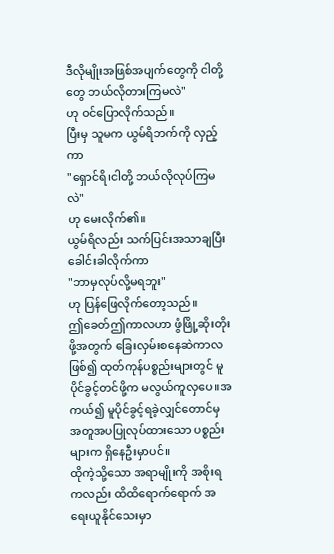ဒီလိုမျိုးအဖြစ်အပျက်တွေကို ငါတို့တွေ ဘယ်လိုတားကြမလဲ"
ဟု ဝင်ပြောလိုက်သည်။
ပြီးမှ သူမက ယွမ်ရိဘက်ကို လှည့်ကာ
"ရှောင်ရိ၊ငါတို့ ဘယ်လိုလုပ်ကြမလဲ"
ဟု မေးလိုက်၏။
ယွမ်ရိလည်း သက်ပြင်းအသာချပြီး ခေါင်းခါလိုက်ကာ
"ဘာမှလုပ်လို့မရဘူး"
ဟု ပြန်ဖြေလိုက်တော့သည်။
ဤခေတ်ဤကာလဟာ ဖွံဖြို့ဆိုးတိုးဖို့အတွက် ခြေးလှမ်းစနေဆဲကာလဖြစ်၍ ထုတ်ကုန်ပစ္စည်းများတွင် မူပိုင်ခွင့်တင်ဖို့က မလွယ်ကူလှပေ။အကယ်၍ မူပိုင်ခွင့်ရခဲ့လျှင်တောင်မှ အတူအပပြုလုပ်ထားသော ပစ္စည်းများက ရှိနေဦးမှာပင်။
ထိုကဲ့သို့သော အရာမျိုးကို အစိုးရကလည်း ထိထိရောက်ရောက် အရေးယူနိုင်သေးမှာ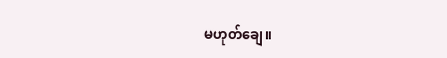မဟုတ်ချေ။